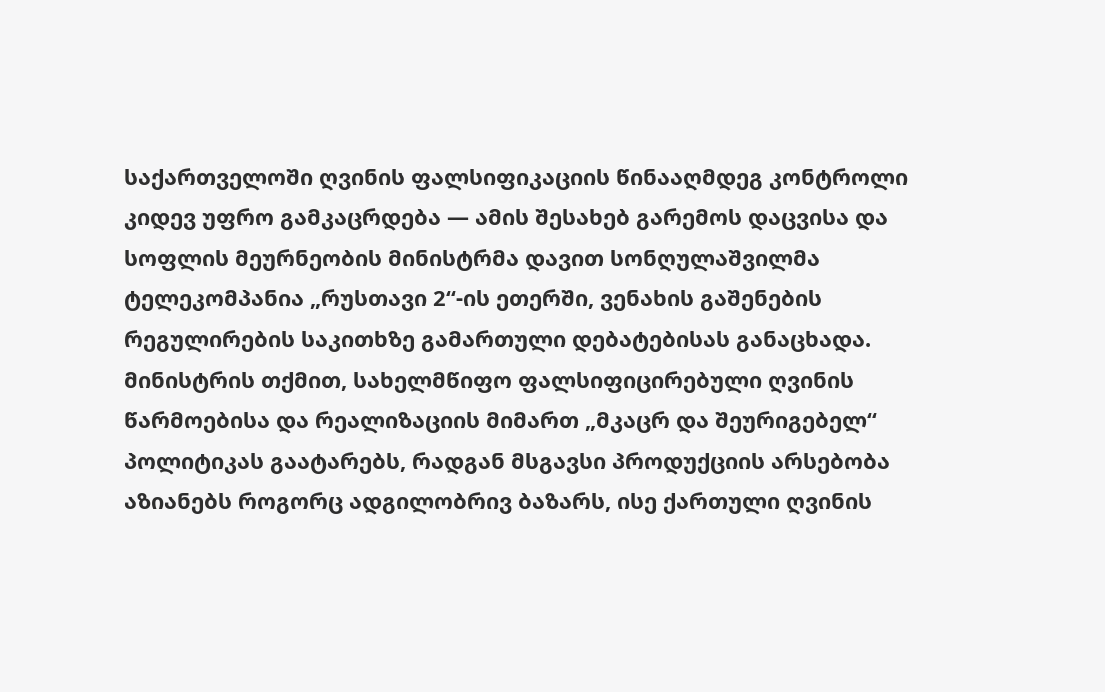საქართველოში ღვინის ფალსიფიკაციის წინააღმდეგ კონტროლი კიდევ უფრო გამკაცრდება — ამის შესახებ გარემოს დაცვისა და სოფლის მეურნეობის მინისტრმა დავით სონღულაშვილმა ტელეკომპანია „რუსთავი 2“-ის ეთერში, ვენახის გაშენების რეგულირების საკითხზე გამართული დებატებისას განაცხადა.
მინისტრის თქმით, სახელმწიფო ფალსიფიცირებული ღვინის წარმოებისა და რეალიზაციის მიმართ „მკაცრ და შეურიგებელ“ პოლიტიკას გაატარებს, რადგან მსგავსი პროდუქციის არსებობა აზიანებს როგორც ადგილობრივ ბაზარს, ისე ქართული ღვინის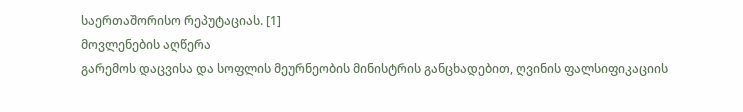საერთაშორისო რეპუტაციას. [1]
მოვლენების აღწერა
გარემოს დაცვისა და სოფლის მეურნეობის მინისტრის განცხადებით, ღვინის ფალსიფიკაციის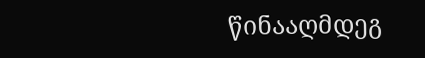წინააღმდეგ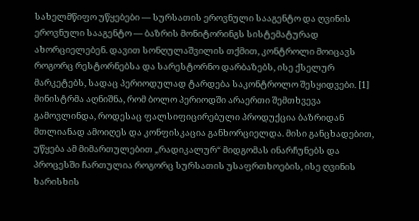სახელმწიფო უწყებები — სურსათის ეროვნული სააგენტო და ღვინის ეროვნული სააგენტო — ბაზრის მონიტორინგს სისტემატურად ახორციელებენ. დავით სონღულაშვილის თქმით, კონტროლი მოიცავს როგორც რესტორნებსა და სარესტორნო დარბაზებს, ისე ქსელურ მარკეტებს, სადაც პერიოდულად ტარდება საკონტროლო შესყიდვები. [1]
მინისტრმა აღნიშნა, რომ ბოლო პერიოდში არაერთი შემთხვევა გამოვლინდა, როდესაც ფალსიფიცირებული პროდუქცია ბაზრიდან მთლიანად ამოიღეს და კონფისკაცია განხორციელდა. მისი განცხადებით, უწყება ამ მიმართულებით „რადიკალურ“ მიდგომას ინარჩუნებს და პროცესში ჩართულია როგორც სურსათის უსაფრთხოების, ისე ღვინის ხარისხის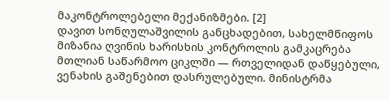მაკონტროლებელი მექანიზმები. [2]
დავით სონღულაშვილის განცხადებით, სახელმწიფოს მიზანია ღვინის ხარისხის კონტროლის გამკაცრება მთლიან საწარმოო ციკლში — რთველიდან დაწყებული, ვენახის გაშენებით დასრულებული. მინისტრმა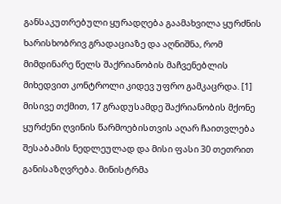განსაკუთრებული ყურადღება გაამახვილა ყურძნის ხარისხობრივ გრადაციაზე და აღნიშნა, რომ მიმდინარე წელს შაქრიანობის მაჩვენებლის მიხედვით კონტროლი კიდევ უფრო გამკაცრდა. [1]
მისივე თქმით, 17 გრადუსამდე შაქრიანობის მქონე ყურძენი ღვინის წარმოებისთვის აღარ ჩაითვლება შესაბამის ნედლეულად და მისი ფასი 30 თეთრით განისაზღვრება. მინისტრმა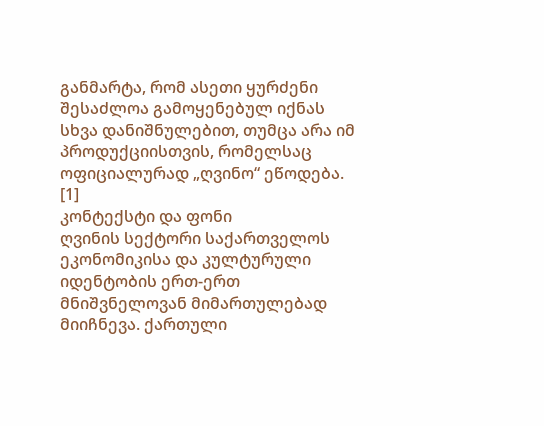განმარტა, რომ ასეთი ყურძენი შესაძლოა გამოყენებულ იქნას სხვა დანიშნულებით, თუმცა არა იმ პროდუქციისთვის, რომელსაც ოფიციალურად „ღვინო“ ეწოდება. [1]
კონტექსტი და ფონი
ღვინის სექტორი საქართველოს ეკონომიკისა და კულტურული იდენტობის ერთ-ერთ მნიშვნელოვან მიმართულებად მიიჩნევა. ქართული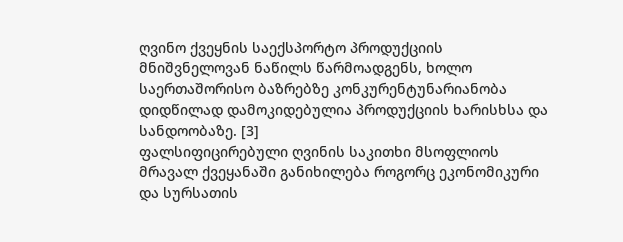ღვინო ქვეყნის საექსპორტო პროდუქციის მნიშვნელოვან ნაწილს წარმოადგენს, ხოლო საერთაშორისო ბაზრებზე კონკურენტუნარიანობა დიდწილად დამოკიდებულია პროდუქციის ხარისხსა და სანდოობაზე. [3]
ფალსიფიცირებული ღვინის საკითხი მსოფლიოს მრავალ ქვეყანაში განიხილება როგორც ეკონომიკური და სურსათის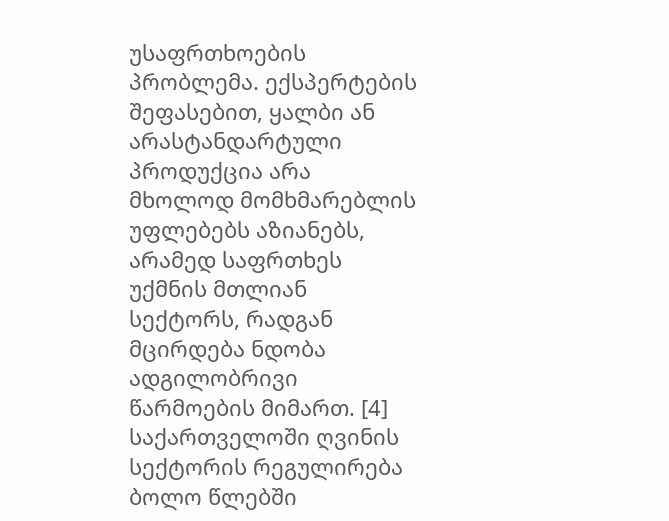უსაფრთხოების პრობლემა. ექსპერტების შეფასებით, ყალბი ან არასტანდარტული პროდუქცია არა მხოლოდ მომხმარებლის უფლებებს აზიანებს, არამედ საფრთხეს უქმნის მთლიან სექტორს, რადგან მცირდება ნდობა ადგილობრივი წარმოების მიმართ. [4]
საქართველოში ღვინის სექტორის რეგულირება ბოლო წლებში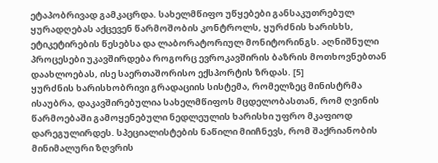ეტაპობრივად გამკაცრდა. სახელმწიფო უწყებები განსაკუთრებულ ყურადღებას აქცევენ წარმოშობის კონტროლს, ყურძნის ხარისხს, ეტიკეტირების წესებსა და ლაბორატორიულ მონიტორინგს. აღნიშნული პროცესები უკავშირდება როგორც ევროკავშირის ბაზრის მოთხოვნებთან დაახლოებას, ისე საერთაშორისო ექსპორტის ზრდას. [5]
ყურძნის ხარისხობრივი გრადაციის სისტემა, რომელზეც მინისტრმა ისაუბრა, დაკავშირებულია სახელმწიფოს მცდელობასთან, რომ ღვინის წარმოებაში გამოყენებული ნედლეულის ხარისხი უფრო მკაფიოდ დარეგულირდეს. სპეციალისტების ნაწილი მიიჩნევს, რომ შაქრიანობის მინიმალური ზღვრის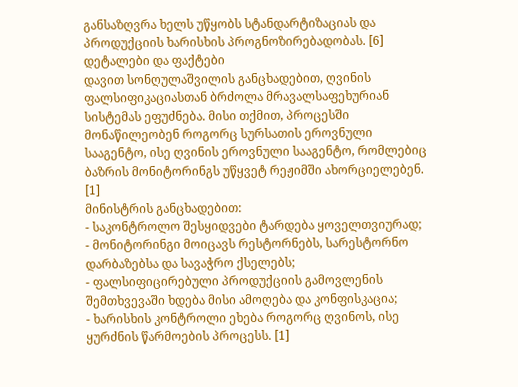განსაზღვრა ხელს უწყობს სტანდარტიზაციას და პროდუქციის ხარისხის პროგნოზირებადობას. [6]
დეტალები და ფაქტები
დავით სონღულაშვილის განცხადებით, ღვინის ფალსიფიკაციასთან ბრძოლა მრავალსაფეხურიან სისტემას ეფუძნება. მისი თქმით, პროცესში მონაწილეობენ როგორც სურსათის ეროვნული სააგენტო, ისე ღვინის ეროვნული სააგენტო, რომლებიც ბაზრის მონიტორინგს უწყვეტ რეჟიმში ახორციელებენ. [1]
მინისტრის განცხადებით:
- საკონტროლო შესყიდვები ტარდება ყოველთვიურად;
- მონიტორინგი მოიცავს რესტორნებს, სარესტორნო დარბაზებსა და სავაჭრო ქსელებს;
- ფალსიფიცირებული პროდუქციის გამოვლენის შემთხვევაში ხდება მისი ამოღება და კონფისკაცია;
- ხარისხის კონტროლი ეხება როგორც ღვინოს, ისე ყურძნის წარმოების პროცესს. [1]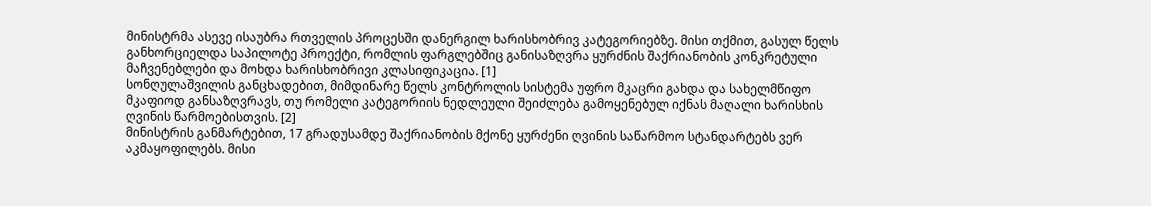მინისტრმა ასევე ისაუბრა რთველის პროცესში დანერგილ ხარისხობრივ კატეგორიებზე. მისი თქმით, გასულ წელს განხორციელდა საპილოტე პროექტი, რომლის ფარგლებშიც განისაზღვრა ყურძნის შაქრიანობის კონკრეტული მაჩვენებლები და მოხდა ხარისხობრივი კლასიფიკაცია. [1]
სონღულაშვილის განცხადებით, მიმდინარე წელს კონტროლის სისტემა უფრო მკაცრი გახდა და სახელმწიფო მკაფიოდ განსაზღვრავს, თუ რომელი კატეგორიის ნედლეული შეიძლება გამოყენებულ იქნას მაღალი ხარისხის ღვინის წარმოებისთვის. [2]
მინისტრის განმარტებით, 17 გრადუსამდე შაქრიანობის მქონე ყურძენი ღვინის საწარმოო სტანდარტებს ვერ აკმაყოფილებს. მისი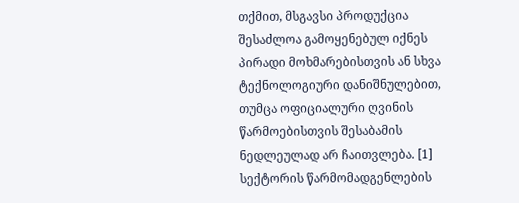თქმით, მსგავსი პროდუქცია შესაძლოა გამოყენებულ იქნეს პირადი მოხმარებისთვის ან სხვა ტექნოლოგიური დანიშნულებით, თუმცა ოფიციალური ღვინის წარმოებისთვის შესაბამის ნედლეულად არ ჩაითვლება. [1]
სექტორის წარმომადგენლების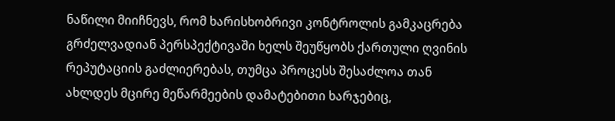ნაწილი მიიჩნევს, რომ ხარისხობრივი კონტროლის გამკაცრება გრძელვადიან პერსპექტივაში ხელს შეუწყობს ქართული ღვინის რეპუტაციის გაძლიერებას, თუმცა პროცესს შესაძლოა თან ახლდეს მცირე მეწარმეების დამატებითი ხარჯებიც,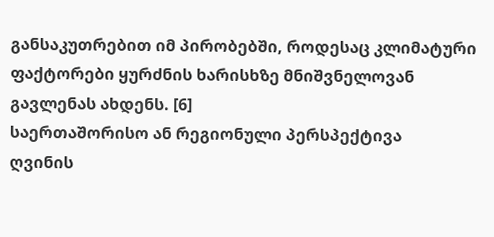განსაკუთრებით იმ პირობებში, როდესაც კლიმატური ფაქტორები ყურძნის ხარისხზე მნიშვნელოვან გავლენას ახდენს. [6]
საერთაშორისო ან რეგიონული პერსპექტივა
ღვინის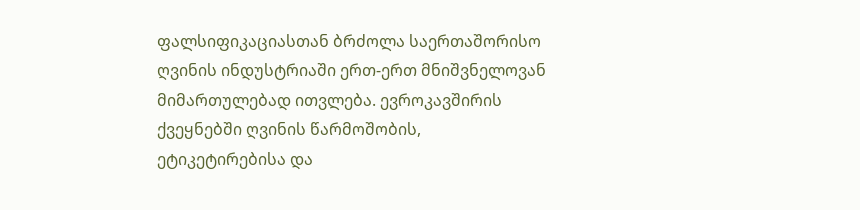ფალსიფიკაციასთან ბრძოლა საერთაშორისო ღვინის ინდუსტრიაში ერთ-ერთ მნიშვნელოვან მიმართულებად ითვლება. ევროკავშირის ქვეყნებში ღვინის წარმოშობის, ეტიკეტირებისა და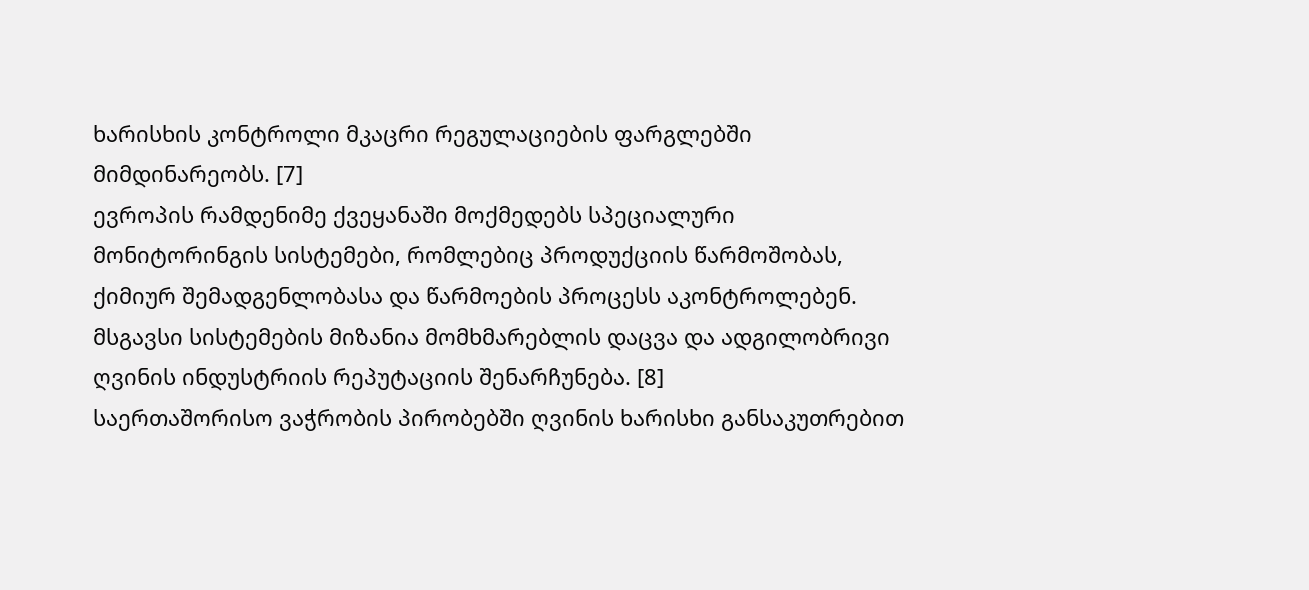ხარისხის კონტროლი მკაცრი რეგულაციების ფარგლებში მიმდინარეობს. [7]
ევროპის რამდენიმე ქვეყანაში მოქმედებს სპეციალური მონიტორინგის სისტემები, რომლებიც პროდუქციის წარმოშობას, ქიმიურ შემადგენლობასა და წარმოების პროცესს აკონტროლებენ. მსგავსი სისტემების მიზანია მომხმარებლის დაცვა და ადგილობრივი ღვინის ინდუსტრიის რეპუტაციის შენარჩუნება. [8]
საერთაშორისო ვაჭრობის პირობებში ღვინის ხარისხი განსაკუთრებით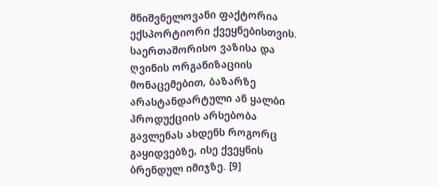მნიშვნელოვანი ფაქტორია ექსპორტიორი ქვეყნებისთვის. საერთაშორისო ვაზისა და ღვინის ორგანიზაციის მონაცემებით, ბაზარზე არასტანდარტული ან ყალბი პროდუქციის არსებობა გავლენას ახდენს როგორც გაყიდვებზე, ისე ქვეყნის ბრენდულ იმიჯზე. [9]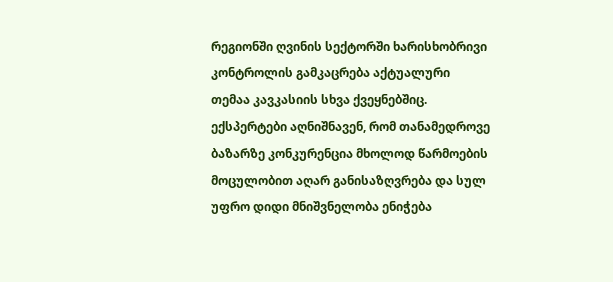რეგიონში ღვინის სექტორში ხარისხობრივი კონტროლის გამკაცრება აქტუალური თემაა კავკასიის სხვა ქვეყნებშიც. ექსპერტები აღნიშნავენ, რომ თანამედროვე ბაზარზე კონკურენცია მხოლოდ წარმოების მოცულობით აღარ განისაზღვრება და სულ უფრო დიდი მნიშვნელობა ენიჭება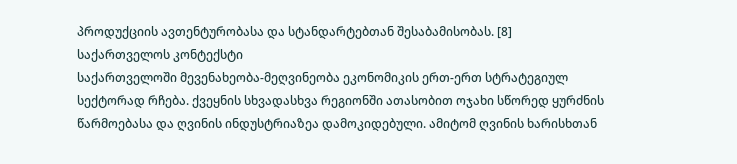პროდუქციის ავთენტურობასა და სტანდარტებთან შესაბამისობას. [8]
საქართველოს კონტექსტი
საქართველოში მევენახეობა-მეღვინეობა ეკონომიკის ერთ-ერთ სტრატეგიულ სექტორად რჩება. ქვეყნის სხვადასხვა რეგიონში ათასობით ოჯახი სწორედ ყურძნის წარმოებასა და ღვინის ინდუსტრიაზეა დამოკიდებული. ამიტომ ღვინის ხარისხთან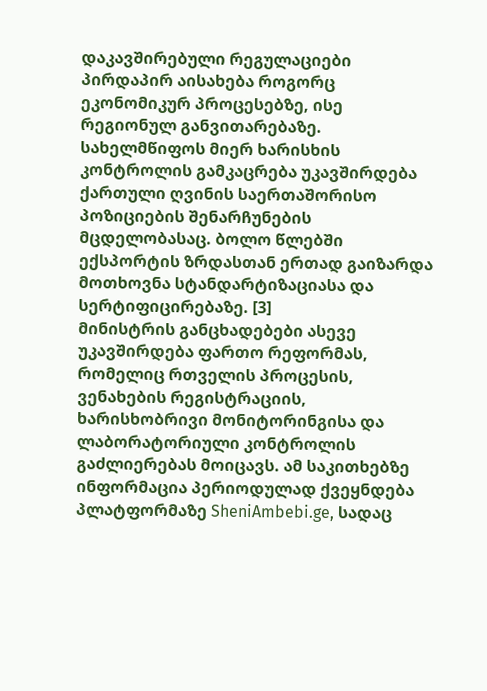დაკავშირებული რეგულაციები პირდაპირ აისახება როგორც ეკონომიკურ პროცესებზე, ისე რეგიონულ განვითარებაზე.
სახელმწიფოს მიერ ხარისხის კონტროლის გამკაცრება უკავშირდება ქართული ღვინის საერთაშორისო პოზიციების შენარჩუნების მცდელობასაც. ბოლო წლებში ექსპორტის ზრდასთან ერთად გაიზარდა მოთხოვნა სტანდარტიზაციასა და სერტიფიცირებაზე. [3]
მინისტრის განცხადებები ასევე უკავშირდება ფართო რეფორმას, რომელიც რთველის პროცესის, ვენახების რეგისტრაციის, ხარისხობრივი მონიტორინგისა და ლაბორატორიული კონტროლის გაძლიერებას მოიცავს. ამ საკითხებზე ინფორმაცია პერიოდულად ქვეყნდება პლატფორმაზე SheniAmbebi.ge, სადაც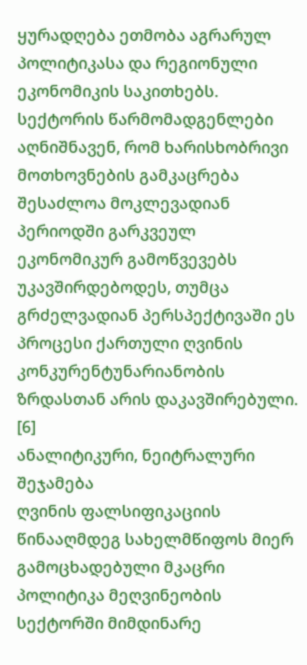ყურადღება ეთმობა აგრარულ პოლიტიკასა და რეგიონული ეკონომიკის საკითხებს.
სექტორის წარმომადგენლები აღნიშნავენ, რომ ხარისხობრივი მოთხოვნების გამკაცრება შესაძლოა მოკლევადიან პერიოდში გარკვეულ ეკონომიკურ გამოწვევებს უკავშირდებოდეს, თუმცა გრძელვადიან პერსპექტივაში ეს პროცესი ქართული ღვინის კონკურენტუნარიანობის ზრდასთან არის დაკავშირებული. [6]
ანალიტიკური, ნეიტრალური შეჯამება
ღვინის ფალსიფიკაციის წინააღმდეგ სახელმწიფოს მიერ გამოცხადებული მკაცრი პოლიტიკა მეღვინეობის სექტორში მიმდინარე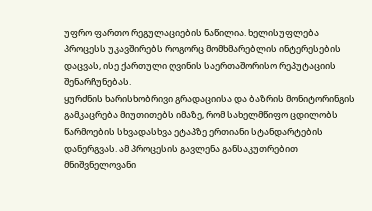უფრო ფართო რეგულაციების ნაწილია. ხელისუფლება პროცესს უკავშირებს როგორც მომხმარებლის ინტერესების დაცვას, ისე ქართული ღვინის საერთაშორისო რეპუტაციის შენარჩუნებას.
ყურძნის ხარისხობრივი გრადაციისა და ბაზრის მონიტორინგის გამკაცრება მიუთითებს იმაზე, რომ სახელმწიფო ცდილობს წარმოების სხვადასხვა ეტაპზე ერთიანი სტანდარტების დანერგვას. ამ პროცესის გავლენა განსაკუთრებით მნიშვნელოვანი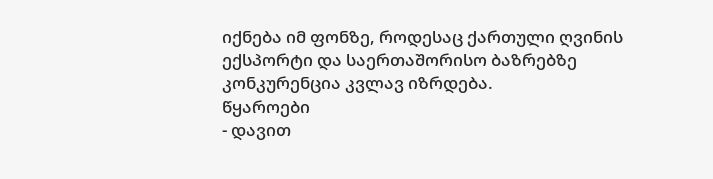იქნება იმ ფონზე, როდესაც ქართული ღვინის ექსპორტი და საერთაშორისო ბაზრებზე კონკურენცია კვლავ იზრდება.
წყაროები
- დავით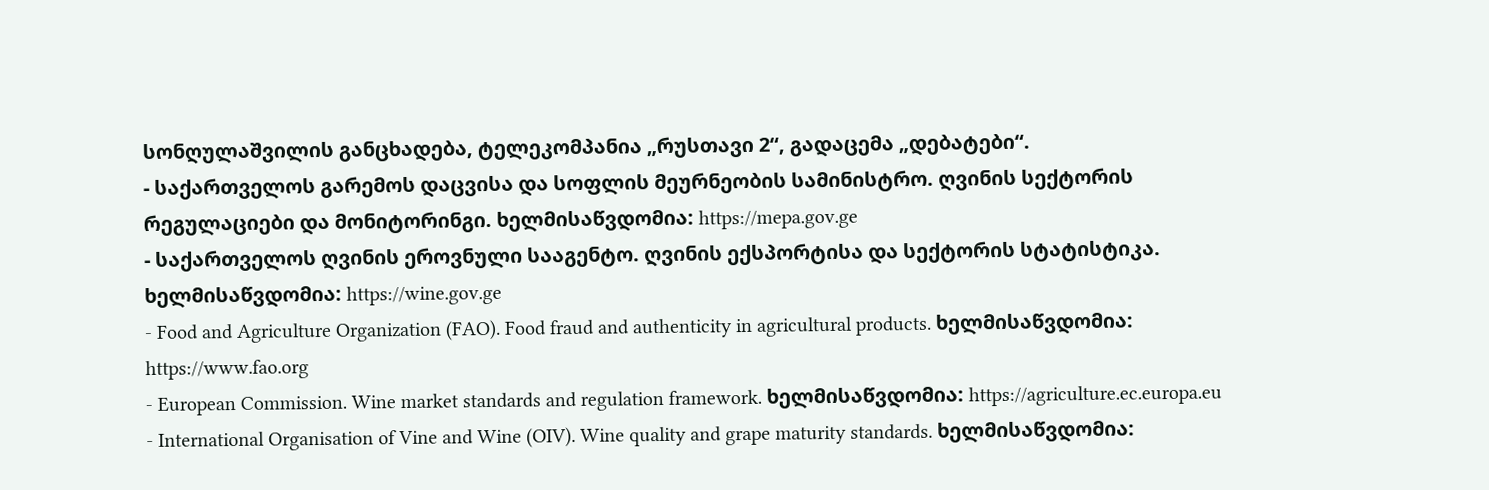სონღულაშვილის განცხადება, ტელეკომპანია „რუსთავი 2“, გადაცემა „დებატები“.
- საქართველოს გარემოს დაცვისა და სოფლის მეურნეობის სამინისტრო. ღვინის სექტორის რეგულაციები და მონიტორინგი. ხელმისაწვდომია: https://mepa.gov.ge
- საქართველოს ღვინის ეროვნული სააგენტო. ღვინის ექსპორტისა და სექტორის სტატისტიკა. ხელმისაწვდომია: https://wine.gov.ge
- Food and Agriculture Organization (FAO). Food fraud and authenticity in agricultural products. ხელმისაწვდომია: https://www.fao.org
- European Commission. Wine market standards and regulation framework. ხელმისაწვდომია: https://agriculture.ec.europa.eu
- International Organisation of Vine and Wine (OIV). Wine quality and grape maturity standards. ხელმისაწვდომია: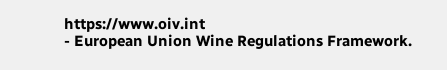https://www.oiv.int
- European Union Wine Regulations Framework.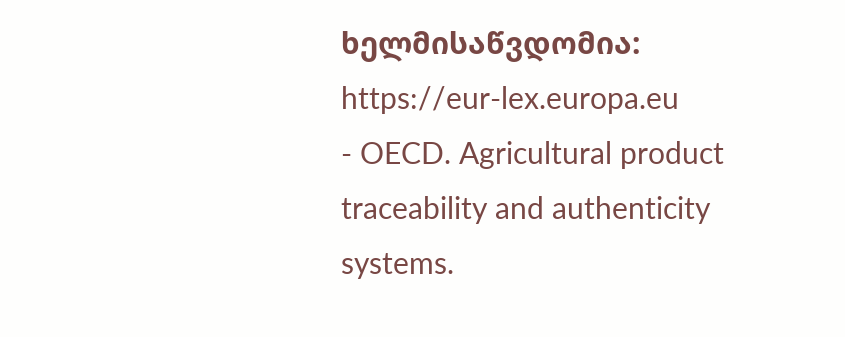ხელმისაწვდომია: https://eur-lex.europa.eu
- OECD. Agricultural product traceability and authenticity systems.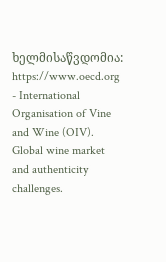ხელმისაწვდომია: https://www.oecd.org
- International Organisation of Vine and Wine (OIV). Global wine market and authenticity challenges.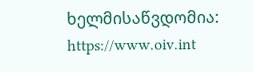ხელმისაწვდომია: https://www.oiv.int